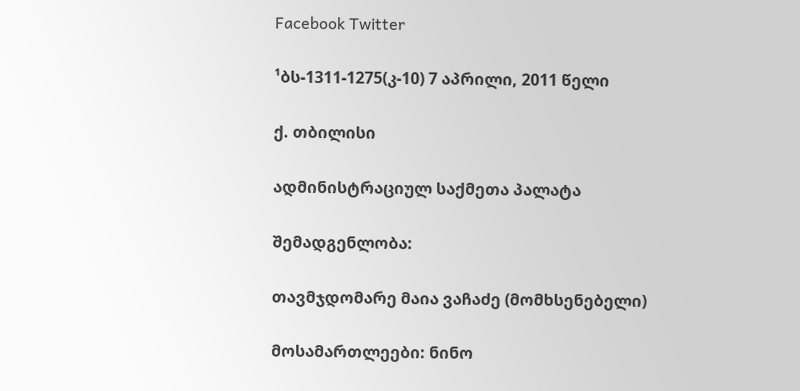Facebook Twitter

¹ბს-1311-1275(კ-10) 7 აპრილი, 2011 წელი

ქ. თბილისი

ადმინისტრაციულ საქმეთა პალატა

შემადგენლობა:

თავმჯდომარე მაია ვაჩაძე (მომხსენებელი)

მოსამართლეები: ნინო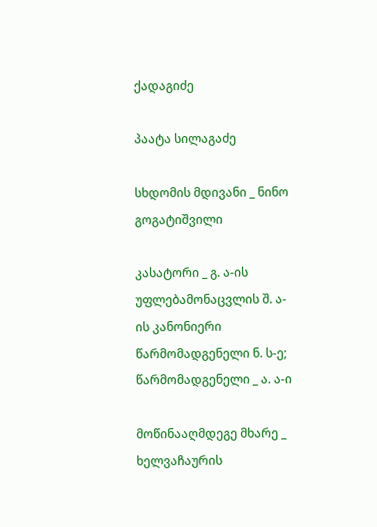ქადაგიძე

პაატა სილაგაძე

სხდომის მდივანი _ ნინო გოგატიშვილი

კასატორი _ გ. ა-ის უფლებამონაცვლის შ. ა-ის კანონიერი წარმომადგენელი ნ. ს-ე; წარმომადგენელი _ ა. ა-ი

მოწინააღმდეგე მხარე _ ხელვაჩაურის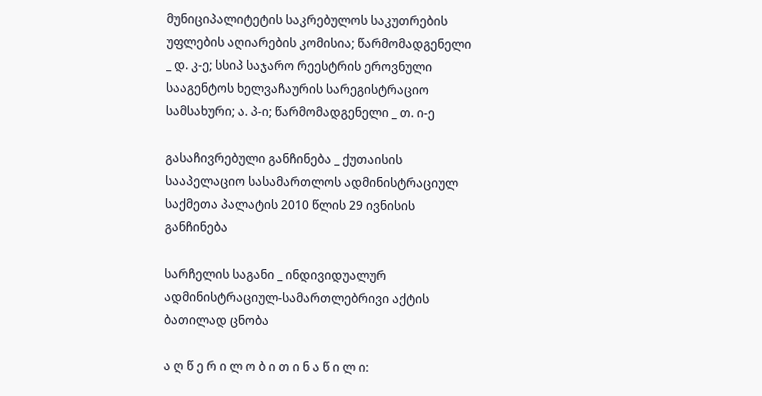მუნიციპალიტეტის საკრებულოს საკუთრების უფლების აღიარების კომისია; წარმომადგენელი _ დ. კ-ე; სსიპ საჯარო რეესტრის ეროვნული სააგენტოს ხელვაჩაურის სარეგისტრაციო სამსახური; ა. პ-ი; წარმომადგენელი _ თ. ი-ე

გასაჩივრებული განჩინება _ ქუთაისის სააპელაციო სასამართლოს ადმინისტრაციულ საქმეთა პალატის 2010 წლის 29 ივნისის განჩინება

სარჩელის საგანი _ ინდივიდუალურ ადმინისტრაციულ-სამართლებრივი აქტის ბათილად ცნობა

ა ღ წ ე რ ი ლ ო ბ ი თ ი ნ ა წ ი ლ ი: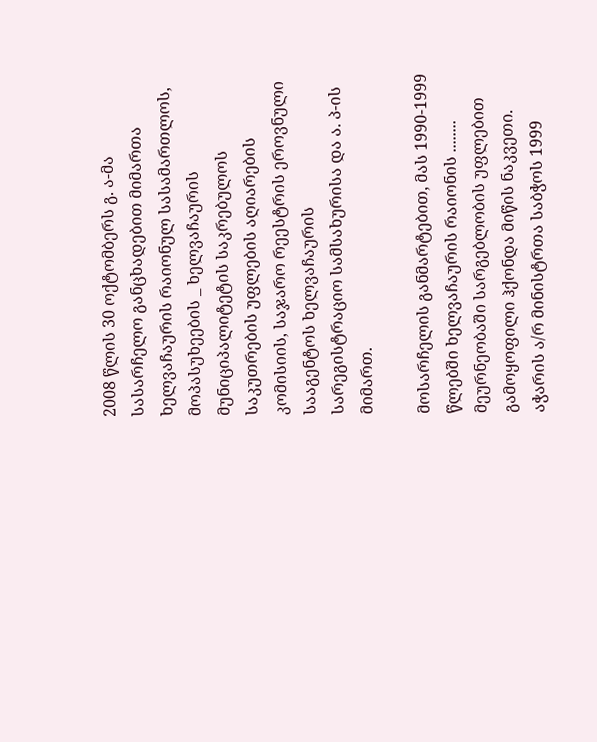2008 წლის 30 ოქტომბერს გ. ა-მა სასარჩელო განცხადებით მიმართა ხელვაჩაურის რაიონულ სასამართლოს, მოპასუხეების _ ხელვაჩაურის მუნიციპალიტეტის საკრებულოს საკუთრების უფლების აღიარების კომისიის, საჯარო რეესტრის ეროვნული სააგენტოს ხელვაჩაურის სარეგისტრაციო სამსახურისა და ა. პ-ის მიმართ.

მოსარჩელის განმარტებით, მას 1990-1999 წლებში ხელვაჩაურის რაიონის ........ მეურნეობაში სარგებლობის უფლებით გამოყოფილი ჰქონდა მიწის ნაკვეთი. აჭარის ა/რ მინისტრთა საბჭოს 1999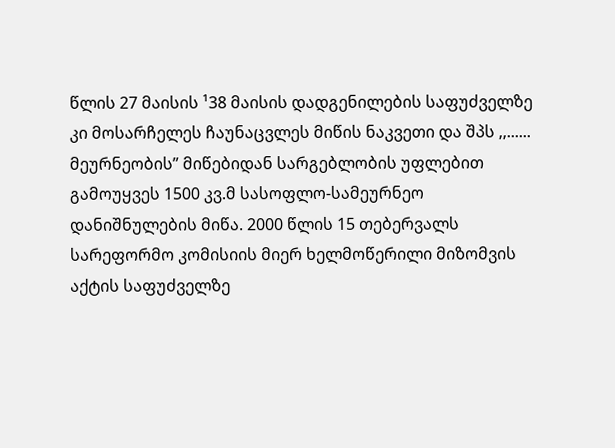წლის 27 მაისის ¹38 მაისის დადგენილების საფუძველზე კი მოსარჩელეს ჩაუნაცვლეს მიწის ნაკვეთი და შპს ,,...... მეურნეობის” მიწებიდან სარგებლობის უფლებით გამოუყვეს 1500 კვ.მ სასოფლო-სამეურნეო დანიშნულების მიწა. 2000 წლის 15 თებერვალს სარეფორმო კომისიის მიერ ხელმოწერილი მიზომვის აქტის საფუძველზე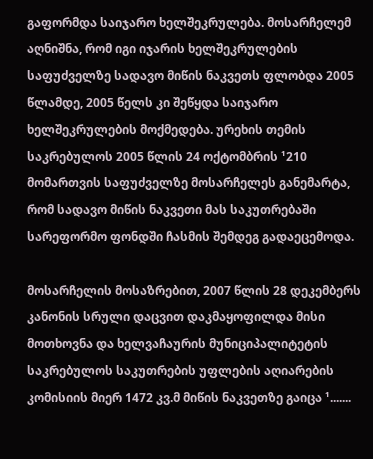გაფორმდა საიჯარო ხელშეკრულება. მოსარჩელემ აღნიშნა, რომ იგი იჯარის ხელშეკრულების საფუძველზე სადავო მიწის ნაკვეთს ფლობდა 2005 წლამდე, 2005 წელს კი შეწყდა საიჯარო ხელშეკრულების მოქმედება. ურეხის თემის საკრებულოს 2005 წლის 24 ოქტომბრის ¹210 მომართვის საფუძველზე მოსარჩელეს განემარტა, რომ სადავო მიწის ნაკვეთი მას საკუთრებაში სარეფორმო ფონდში ჩასმის შემდეგ გადაეცემოდა.

მოსარჩელის მოსაზრებით, 2007 წლის 28 დეკემბერს კანონის სრული დაცვით დაკმაყოფილდა მისი მოთხოვნა და ხელვაჩაურის მუნიციპალიტეტის საკრებულოს საკუთრების უფლების აღიარების კომისიის მიერ 1472 კვ.მ მიწის ნაკვეთზე გაიცა ¹.......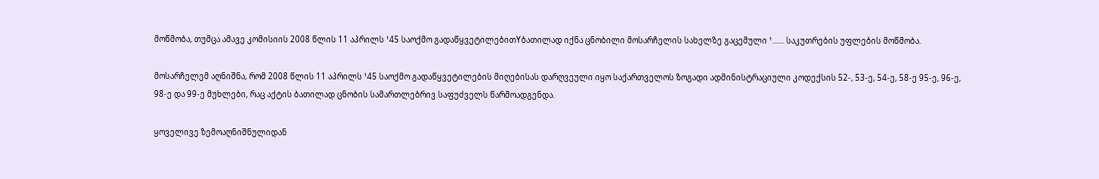მოწმობა, თუმცა ამავე კომისიის 2008 წლის 11 აპრილს ¹45 საოქმო გადაწყვეტილებითYბათილად იქნა ცნობილი მოსარჩელის სახელზე გაცემული ¹...... საკუთრების უფლების მოწმობა.

მოსარჩელემ აღნიშნა, რომ 2008 წლის 11 აპრილს ¹45 საოქმო გადაწყვეტილების მიღებისას დარღვეული იყო საქართველოს ზოგადი ადმინისტრაციული კოდექსის 52-, 53-ე, 54-ე, 58-ე 95-ე, 96-ე, 98-ე და 99-ე მუხლები, რაც აქტის ბათილად ცნობის სამართლებრივ საფუძველს წარმოადგენდა.

ყოველივე ზემოაღნიშნულიდან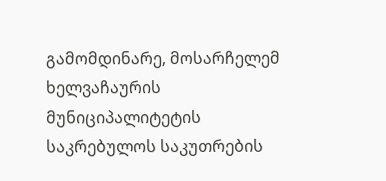გამომდინარე, მოსარჩელემ ხელვაჩაურის მუნიციპალიტეტის საკრებულოს საკუთრების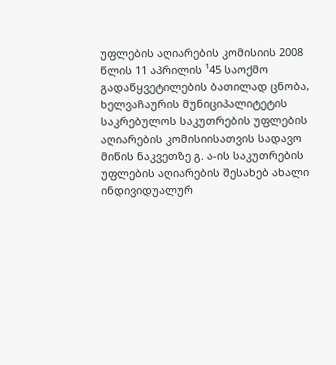უფლების აღიარების კომისიის 2008 წლის 11 აპრილის ¹45 საოქმო გადაწყვეტილების ბათილად ცნობა, ხელვაჩაურის მუნიციპალიტეტის საკრებულოს საკუთრების უფლების აღიარების კომისიისათვის სადავო მიწის ნაკვეთზე გ. ა-ის საკუთრების უფლების აღიარების შესახებ ახალი ინდივიდუალურ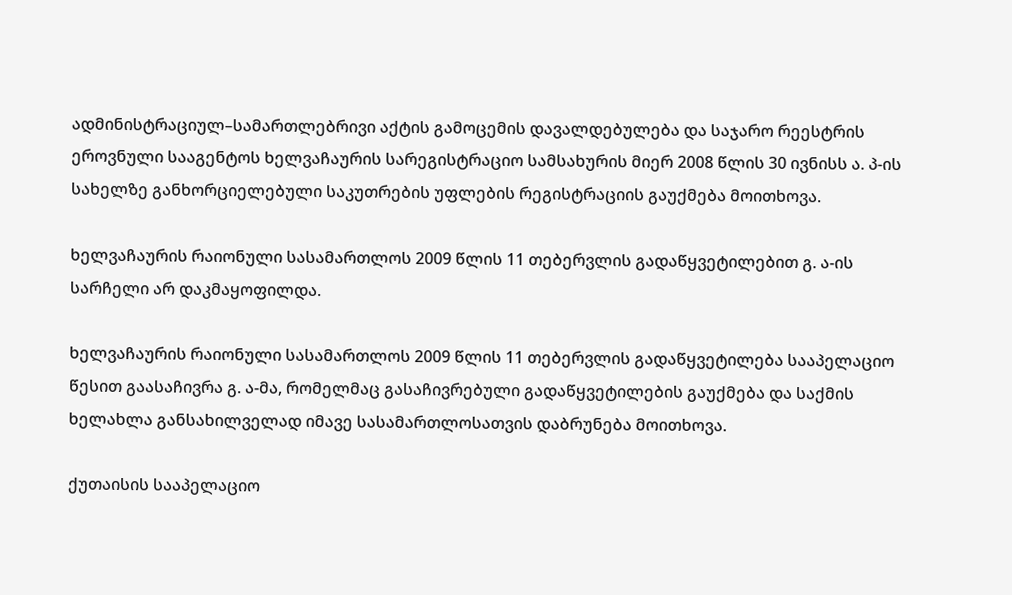ადმინისტრაციულ–სამართლებრივი აქტის გამოცემის დავალდებულება და საჯარო რეესტრის ეროვნული სააგენტოს ხელვაჩაურის სარეგისტრაციო სამსახურის მიერ 2008 წლის 30 ივნისს ა. პ-ის სახელზე განხორციელებული საკუთრების უფლების რეგისტრაციის გაუქმება მოითხოვა.

ხელვაჩაურის რაიონული სასამართლოს 2009 წლის 11 თებერვლის გადაწყვეტილებით გ. ა-ის სარჩელი არ დაკმაყოფილდა.

ხელვაჩაურის რაიონული სასამართლოს 2009 წლის 11 თებერვლის გადაწყვეტილება სააპელაციო წესით გაასაჩივრა გ. ა-მა, რომელმაც გასაჩივრებული გადაწყვეტილების გაუქმება და საქმის ხელახლა განსახილველად იმავე სასამართლოსათვის დაბრუნება მოითხოვა.

ქუთაისის სააპელაციო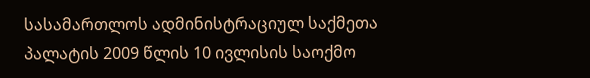სასამართლოს ადმინისტრაციულ საქმეთა პალატის 2009 წლის 10 ივლისის საოქმო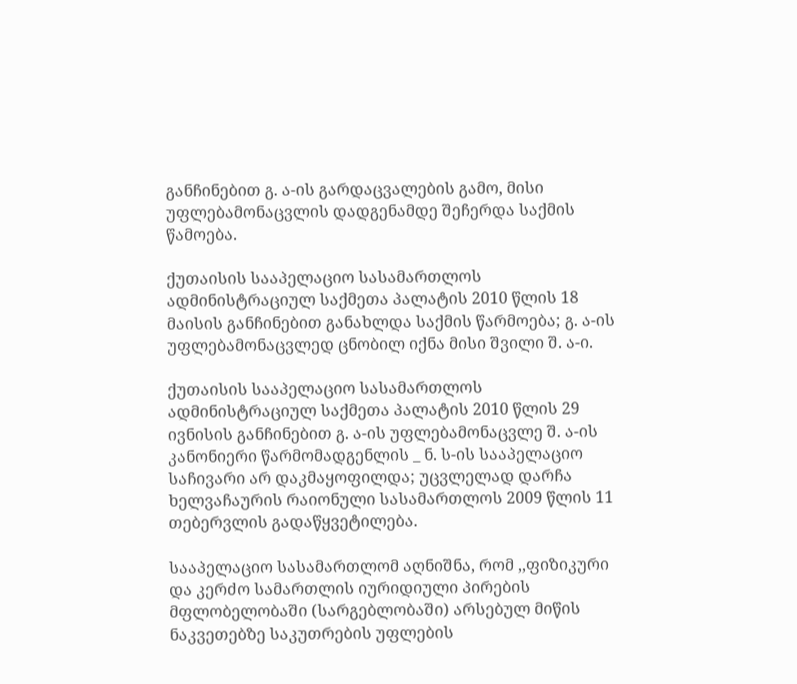განჩინებით გ. ა-ის გარდაცვალების გამო, მისი უფლებამონაცვლის დადგენამდე შეჩერდა საქმის წამოება.

ქუთაისის სააპელაციო სასამართლოს ადმინისტრაციულ საქმეთა პალატის 2010 წლის 18 მაისის განჩინებით განახლდა საქმის წარმოება; გ. ა-ის უფლებამონაცვლედ ცნობილ იქნა მისი შვილი შ. ა-ი.

ქუთაისის სააპელაციო სასამართლოს ადმინისტრაციულ საქმეთა პალატის 2010 წლის 29 ივნისის განჩინებით გ. ა-ის უფლებამონაცვლე შ. ა-ის კანონიერი წარმომადგენლის _ ნ. ს-ის სააპელაციო საჩივარი არ დაკმაყოფილდა; უცვლელად დარჩა ხელვაჩაურის რაიონული სასამართლოს 2009 წლის 11 თებერვლის გადაწყვეტილება.

სააპელაციო სასამართლომ აღნიშნა, რომ ,,ფიზიკური და კერძო სამართლის იურიდიული პირების მფლობელობაში (სარგებლობაში) არსებულ მიწის ნაკვეთებზე საკუთრების უფლების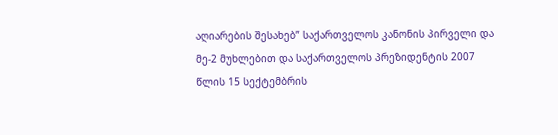აღიარების შესახებ” საქართველოს კანონის პირველი და მე-2 მუხლებით და საქართველოს პრეზიდენტის 2007 წლის 15 სექტემბრის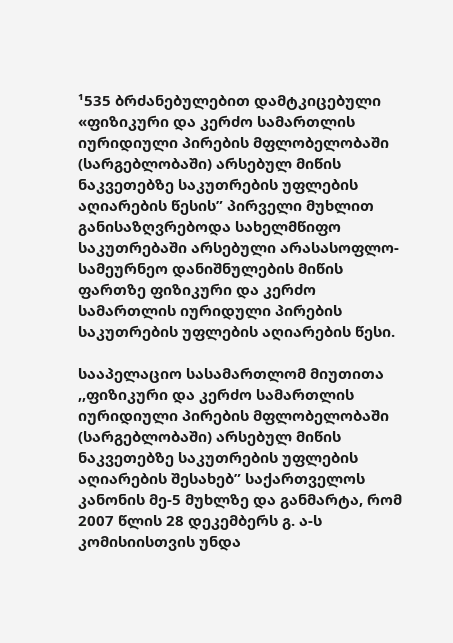¹535 ბრძანებულებით დამტკიცებული «ფიზიკური და კერძო სამართლის იურიდიული პირების მფლობელობაში (სარგებლობაში) არსებულ მიწის ნაკვეთებზე საკუთრების უფლების აღიარების წესის” პირველი მუხლით განისაზღვრებოდა სახელმწიფო საკუთრებაში არსებული არასასოფლო-სამეურნეო დანიშნულების მიწის ფართზე ფიზიკური და კერძო სამართლის იურიდული პირების საკუთრების უფლების აღიარების წესი.

სააპელაციო სასამართლომ მიუთითა ,,ფიზიკური და კერძო სამართლის იურიდიული პირების მფლობელობაში (სარგებლობაში) არსებულ მიწის ნაკვეთებზე საკუთრების უფლების აღიარების შესახებ” საქართველოს კანონის მე-5 მუხლზე და განმარტა, რომ 2007 წლის 28 დეკემბერს გ. ა-ს კომისიისთვის უნდა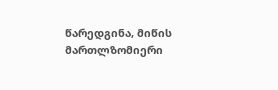წარედგინა, მიწის მართლზომიერი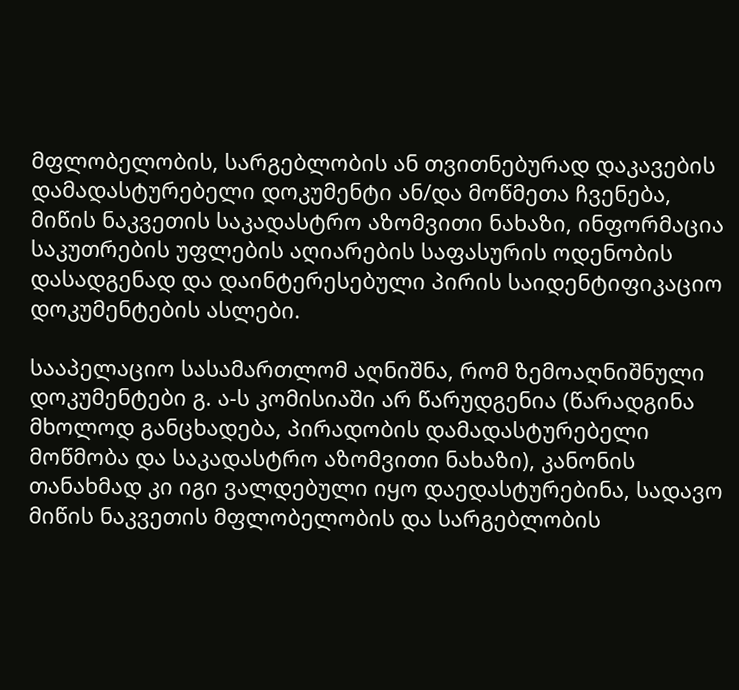მფლობელობის, სარგებლობის ან თვითნებურად დაკავების დამადასტურებელი დოკუმენტი ან/და მოწმეთა ჩვენება, მიწის ნაკვეთის საკადასტრო აზომვითი ნახაზი, ინფორმაცია საკუთრების უფლების აღიარების საფასურის ოდენობის დასადგენად და დაინტერესებული პირის საიდენტიფიკაციო დოკუმენტების ასლები.

სააპელაციო სასამართლომ აღნიშნა, რომ ზემოაღნიშნული დოკუმენტები გ. ა-ს კომისიაში არ წარუდგენია (წარადგინა მხოლოდ განცხადება, პირადობის დამადასტურებელი მოწმობა და საკადასტრო აზომვითი ნახაზი), კანონის თანახმად კი იგი ვალდებული იყო დაედასტურებინა, სადავო მიწის ნაკვეთის მფლობელობის და სარგებლობის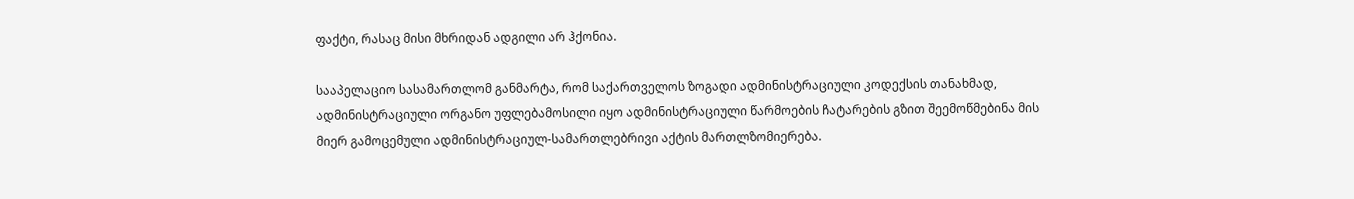ფაქტი, რასაც მისი მხრიდან ადგილი არ ჰქონია.

სააპელაციო სასამართლომ განმარტა, რომ საქართველოს ზოგადი ადმინისტრაციული კოდექსის თანახმად, ადმინისტრაციული ორგანო უფლებამოსილი იყო ადმინისტრაციული წარმოების ჩატარების გზით შეემოწმებინა მის მიერ გამოცემული ადმინისტრაციულ-სამართლებრივი აქტის მართლზომიერება.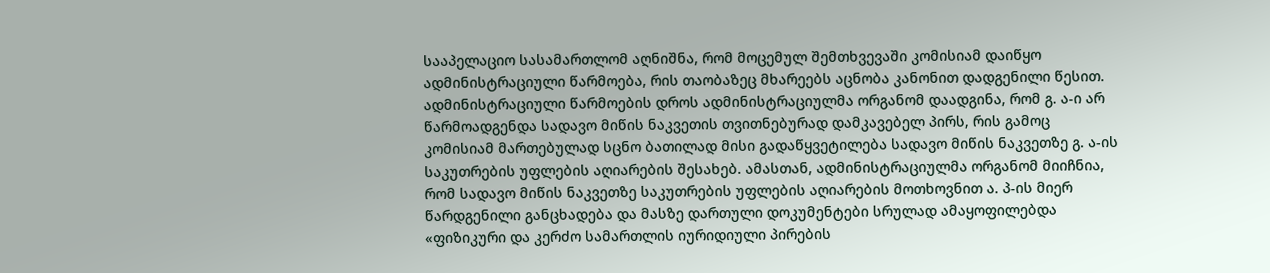სააპელაციო სასამართლომ აღნიშნა, რომ მოცემულ შემთხვევაში კომისიამ დაიწყო ადმინისტრაციული წარმოება, რის თაობაზეც მხარეებს აცნობა კანონით დადგენილი წესით. ადმინისტრაციული წარმოების დროს ადმინისტრაციულმა ორგანომ დაადგინა, რომ გ. ა-ი არ წარმოადგენდა სადავო მიწის ნაკვეთის თვითნებურად დამკავებელ პირს, რის გამოც კომისიამ მართებულად სცნო ბათილად მისი გადაწყვეტილება სადავო მიწის ნაკვეთზე გ. ა-ის საკუთრების უფლების აღიარების შესახებ. ამასთან, ადმინისტრაციულმა ორგანომ მიიჩნია, რომ სადავო მიწის ნაკვეთზე საკუთრების უფლების აღიარების მოთხოვნით ა. პ-ის მიერ წარდგენილი განცხადება და მასზე დართული დოკუმენტები სრულად ამაყოფილებდა «ფიზიკური და კერძო სამართლის იურიდიული პირების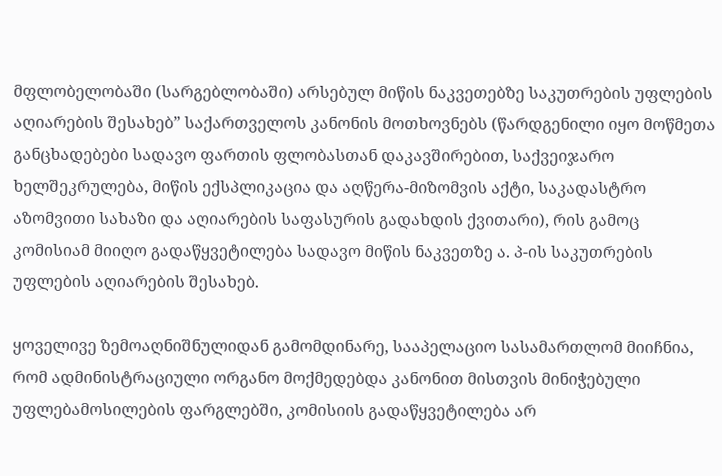მფლობელობაში (სარგებლობაში) არსებულ მიწის ნაკვეთებზე საკუთრების უფლების აღიარების შესახებ” საქართველოს კანონის მოთხოვნებს (წარდგენილი იყო მოწმეთა განცხადებები სადავო ფართის ფლობასთან დაკავშირებით, საქვეიჯარო ხელშეკრულება, მიწის ექსპლიკაცია და აღწერა-მიზომვის აქტი, საკადასტრო აზომვითი სახაზი და აღიარების საფასურის გადახდის ქვითარი), რის გამოც კომისიამ მიიღო გადაწყვეტილება სადავო მიწის ნაკვეთზე ა. პ-ის საკუთრების უფლების აღიარების შესახებ.

ყოველივე ზემოაღნიშნულიდან გამომდინარე, სააპელაციო სასამართლომ მიიჩნია, რომ ადმინისტრაციული ორგანო მოქმედებდა კანონით მისთვის მინიჭებული უფლებამოსილების ფარგლებში, კომისიის გადაწყვეტილება არ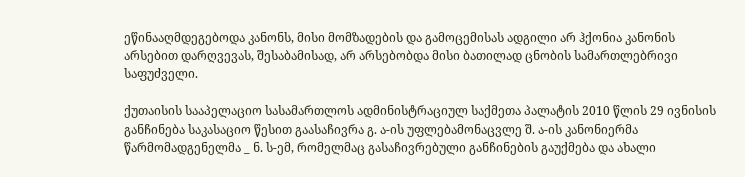ეწინააღმდეგებოდა კანონს, მისი მომზადების და გამოცემისას ადგილი არ ჰქონია კანონის არსებით დარღვევას, შესაბამისად, არ არსებობდა მისი ბათილად ცნობის სამართლებრივი საფუძველი.

ქუთაისის სააპელაციო სასამართლოს ადმინისტრაციულ საქმეთა პალატის 2010 წლის 29 ივნისის განჩინება საკასაციო წესით გაასაჩივრა გ. ა-ის უფლებამონაცვლე შ. ა-ის კანონიერმა წარმომადგენელმა _ ნ. ს-ემ, რომელმაც გასაჩივრებული განჩინების გაუქმება და ახალი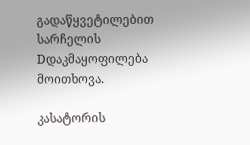გადაწყვეტილებით სარჩელის Dდაკმაყოფილება მოითხოვა.

კასატორის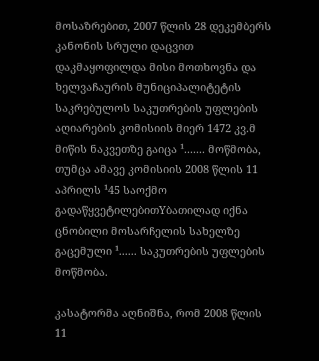მოსაზრებით, 2007 წლის 28 დეკემბერს კანონის სრული დაცვით დაკმაყოფილდა მისი მოთხოვნა და ხელვაჩაურის მუნიციპალიტეტის საკრებულოს საკუთრების უფლების აღიარების კომისიის მიერ 1472 კვ.მ მიწის ნაკვეთზე გაიცა ¹....... მოწმობა, თუმცა ამავე კომისიის 2008 წლის 11 აპრილს ¹45 საოქმო გადაწყვეტილებითYბათილად იქნა ცნობილი მოსარჩელის სახელზე გაცემული ¹...... საკუთრების უფლების მოწმობა.

კასატორმა აღნიშნა, რომ 2008 წლის 11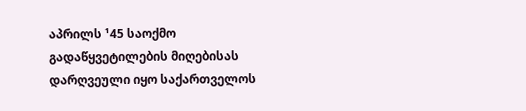აპრილს ¹45 საოქმო გადაწყვეტილების მიღებისას დარღვეული იყო საქართველოს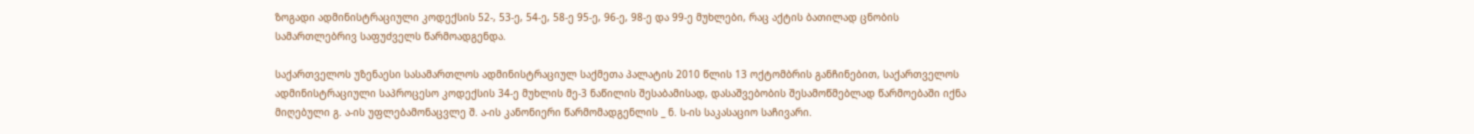ზოგადი ადმინისტრაციული კოდექსის 52-, 53-ე, 54-ე, 58-ე 95-ე, 96-ე, 98-ე და 99-ე მუხლები, რაც აქტის ბათილად ცნობის სამართლებრივ საფუძველს წარმოადგენდა.

საქართველოს უზენაესი სასამართლოს ადმინისტრაციულ საქმეთა პალატის 2010 წლის 13 ოქტომბრის განჩინებით, საქართველოს ადმინისტრაციული საპროცესო კოდექსის 34-ე მუხლის მე-3 ნაწილის შესაბამისად, დასაშვებობის შესამოწმებლად წარმოებაში იქნა მიღებული გ. ა-ის უფლებამონაცვლე შ. ა-ის კანონიერი წარმომადგენლის _ ნ. ს-ის საკასაციო საჩივარი.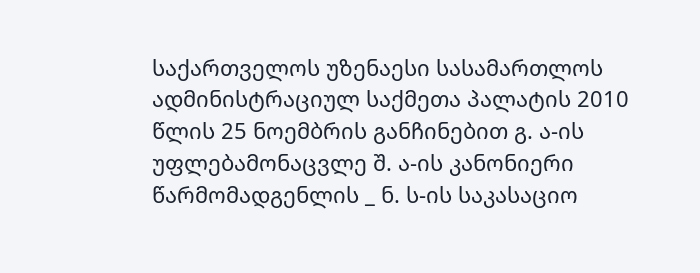საქართველოს უზენაესი სასამართლოს ადმინისტრაციულ საქმეთა პალატის 2010 წლის 25 ნოემბრის განჩინებით გ. ა-ის უფლებამონაცვლე შ. ა-ის კანონიერი წარმომადგენლის _ ნ. ს-ის საკასაციო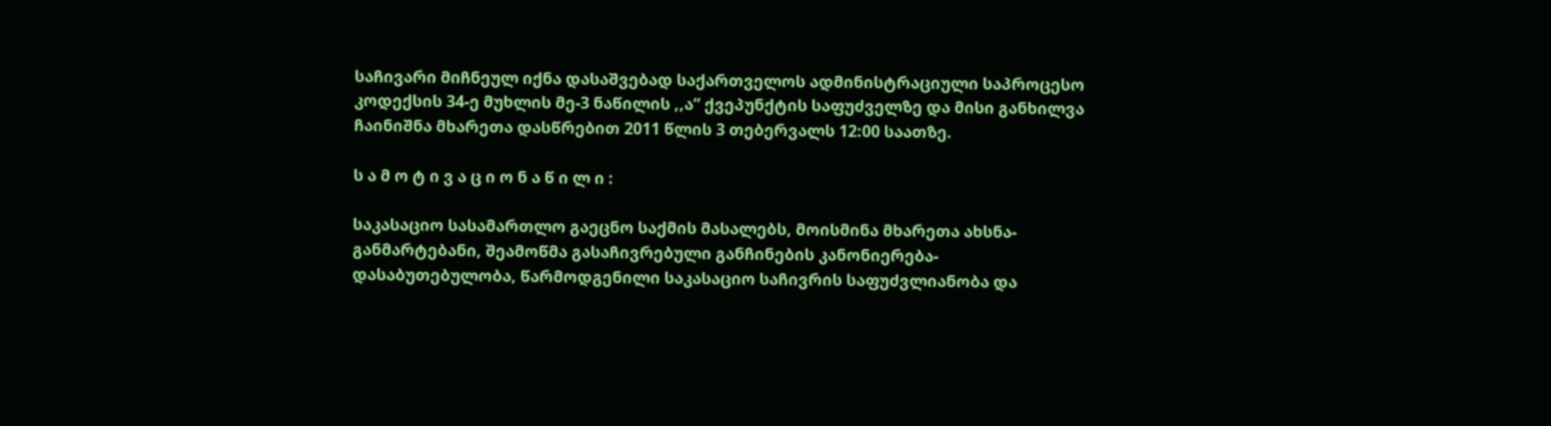საჩივარი მიჩნეულ იქნა დასაშვებად საქართველოს ადმინისტრაციული საპროცესო კოდექსის 34-ე მუხლის მე-3 ნაწილის ,,ა” ქვეპუნქტის საფუძველზე და მისი განხილვა ჩაინიშნა მხარეთა დასწრებით 2011 წლის 3 თებერვალს 12:00 საათზე.

ს ა მ ო ტ ი ვ ა ც ი ო ნ ა წ ი ლ ი :

საკასაციო სასამართლო გაეცნო საქმის მასალებს, მოისმინა მხარეთა ახსნა-განმარტებანი, შეამოწმა გასაჩივრებული განჩინების კანონიერება-დასაბუთებულობა, წარმოდგენილი საკასაციო საჩივრის საფუძვლიანობა და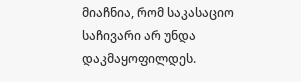მიაჩნია, რომ საკასაციო საჩივარი არ უნდა დაკმაყოფილდეს.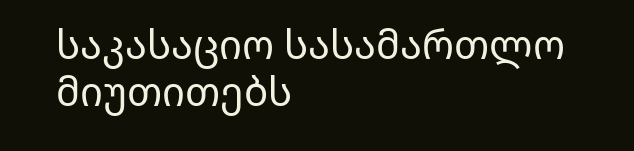საკასაციო სასამართლო მიუთითებს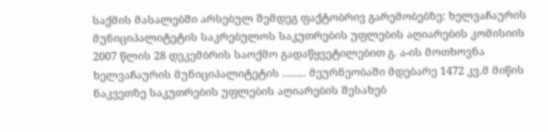საქმის მასალებში არსებულ შემდეგ ფაქტობრივ გარემობებზე: ხელვაჩაურის მუნიციპალიტეტის საკრებულოს საკუთრების უფლების აღიარების კომისიის 2007 წლის 28 დეკემბრის საოქმო გადაწყვეტილებით გ. ა-ის მოთხოვნა ხელვაჩაურის მუნიციპალიტეტის ........ მეურნეობაში მდებარე 1472 კვ.მ მიწის ნაკვეთზე საკუთრების უფლების აღიარების შესახებ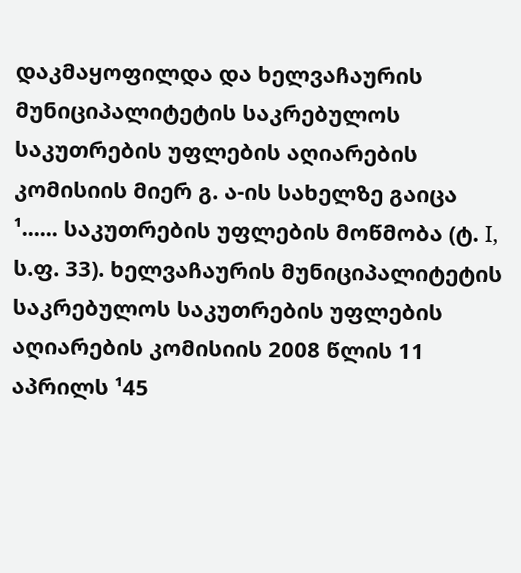დაკმაყოფილდა და ხელვაჩაურის მუნიციპალიტეტის საკრებულოს საკუთრების უფლების აღიარების კომისიის მიერ გ. ა-ის სახელზე გაიცა ¹...... საკუთრების უფლების მოწმობა (ტ. I, ს.ფ. 33). ხელვაჩაურის მუნიციპალიტეტის საკრებულოს საკუთრების უფლების აღიარების კომისიის 2008 წლის 11 აპრილს ¹45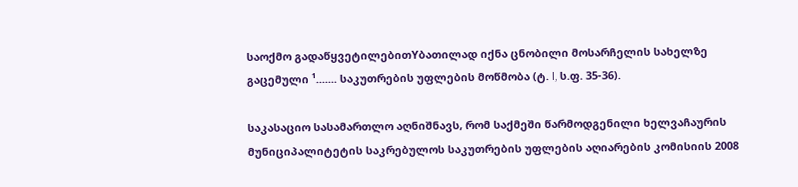საოქმო გადაწყვეტილებითYბათილად იქნა ცნობილი მოსარჩელის სახელზე გაცემული ¹....... საკუთრების უფლების მოწმობა (ტ. I, ს.ფ. 35-36).

საკასაციო სასამართლო აღნიშნავს, რომ საქმეში წარმოდგენილი ხელვაჩაურის მუნიციპალიტეტის საკრებულოს საკუთრების უფლების აღიარების კომისიის 2008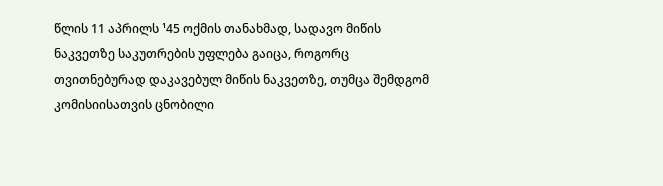წლის 11 აპრილს ¹45 ოქმის თანახმად, სადავო მიწის ნაკვეთზე საკუთრების უფლება გაიცა, როგორც თვითნებურად დაკავებულ მიწის ნაკვეთზე, თუმცა შემდგომ კომისიისათვის ცნობილი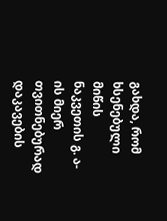გახდა, რომ ხსენებული მიწის ნაკვეთის გ. ა-ის მიერ თვითნებურად დაკავების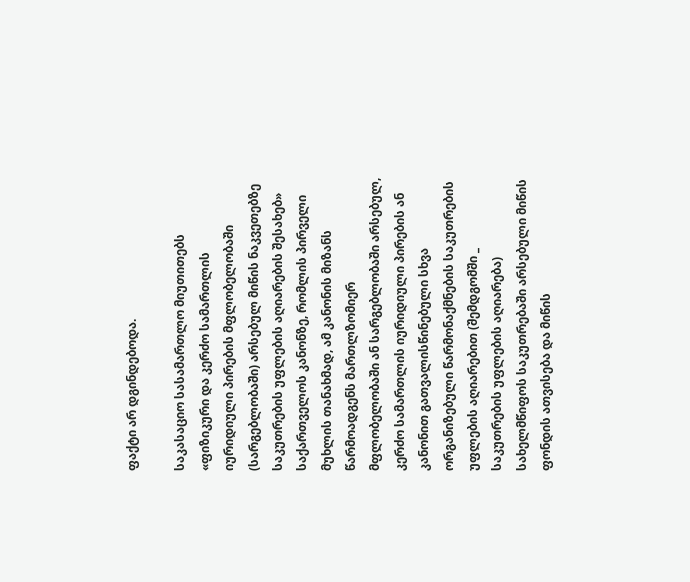ფაქტი არ დგინდებოდა.

საკასაციო სასამართლო მიუთითებს «ფიზიკური და კერძო სამართლის იურიდიული პირების მფლობელობაში (სარგებლობაში) არსებულ მიწის ნაკვეთებზე საკუთრების უფლების აღიარების შესახებ» საქართველოს კანონზე, რომლის პირველი მუხლის თანახმად, ამ კანონის მიზანს წარმოადგენს მართლზომიერ მფლობელობაში ან სარგებლობაში არსებულ, კერძო სამართლის იურიდიული პირების ან კანონით გათვალისწინებული სხვა ორგანიზებული წარმონაქმნების საკუთრების უფლების აღიარებით (შემდგომში _ საკუთრების უფლების აღიარება) სახელმწიფოს საკუთრებაში არსებული მიწის ფონდის ათვისება და მიწის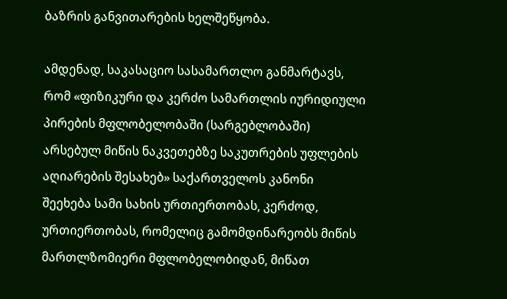ბაზრის განვითარების ხელშეწყობა.

ამდენად, საკასაციო სასამართლო განმარტავს, რომ «ფიზიკური და კერძო სამართლის იურიდიული პირების მფლობელობაში (სარგებლობაში) არსებულ მიწის ნაკვეთებზე საკუთრების უფლების აღიარების შესახებ» საქართველოს კანონი შეეხება სამი სახის ურთიერთობას, კერძოდ, ურთიერთობას, რომელიც გამომდინარეობს მიწის მართლზომიერი მფლობელობიდან, მიწათ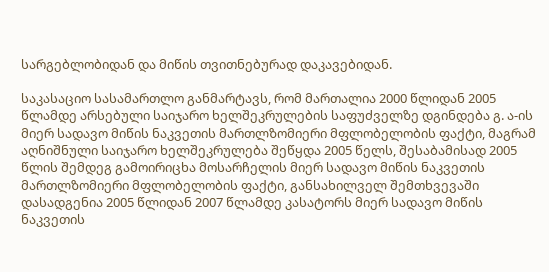სარგებლობიდან და მიწის თვითნებურად დაკავებიდან.

საკასაციო სასამართლო განმარტავს, რომ მართალია 2000 წლიდან 2005 წლამდე არსებული საიჯარო ხელშეკრულების საფუძველზე დგინდება გ. ა-ის მიერ სადავო მიწის ნაკვეთის მართლზომიერი მფლობელობის ფაქტი, მაგრამ აღნიშნული საიჯარო ხელშეკრულება შეწყდა 2005 წელს, შესაბამისად 2005 წლის შემდეგ გამოირიცხა მოსარჩელის მიერ სადავო მიწის ნაკვეთის მართლზომიერი მფლობელობის ფაქტი, განსახილველ შემთხვევაში დასადგენია 2005 წლიდან 2007 წლამდე კასატორს მიერ სადავო მიწის ნაკვეთის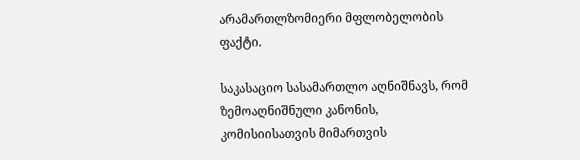არამართლზომიერი მფლობელობის ფაქტი.

საკასაციო სასამართლო აღნიშნავს, რომ ზემოაღნიშნული კანონის, კომისიისათვის მიმართვის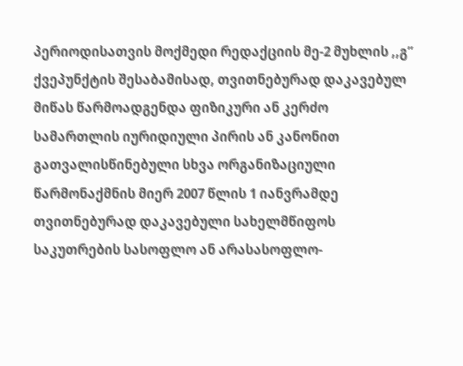პერიოდისათვის მოქმედი რედაქციის მე-2 მუხლის ,,გ” ქვეპუნქტის შესაბამისად, თვითნებურად დაკავებულ მიწას წარმოადგენდა ფიზიკური ან კერძო სამართლის იურიდიული პირის ან კანონით გათვალისწინებული სხვა ორგანიზაციული წარმონაქმნის მიერ 2007 წლის 1 იანვრამდე თვითნებურად დაკავებული სახელმწიფოს საკუთრების სასოფლო ან არასასოფლო-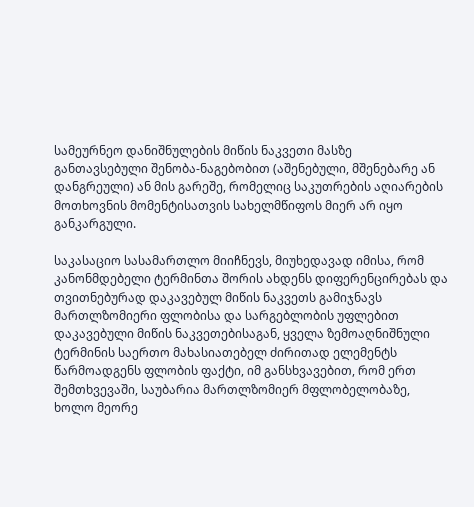სამეურნეო დანიშნულების მიწის ნაკვეთი მასზე განთავსებული შენობა-ნაგებობით (აშენებული, მშენებარე ან დანგრეული) ან მის გარეშე, რომელიც საკუთრების აღიარების მოთხოვნის მომენტისათვის სახელმწიფოს მიერ არ იყო განკარგული.

საკასაციო სასამართლო მიიჩნევს, მიუხედავად იმისა, რომ კანონმდებელი ტერმინთა შორის ახდენს დიფერენცირებას და თვითნებურად დაკავებულ მიწის ნაკვეთს გამიჯნავს მართლზომიერი ფლობისა და სარგებლობის უფლებით დაკავებული მიწის ნაკვეთებისაგან, ყველა ზემოაღნიშნული ტერმინის საერთო მახასიათებელ ძირითად ელემენტს წარმოადგენს ფლობის ფაქტი, იმ განსხვავებით, რომ ერთ შემთხვევაში, საუბარია მართლზომიერ მფლობელობაზე, ხოლო მეორე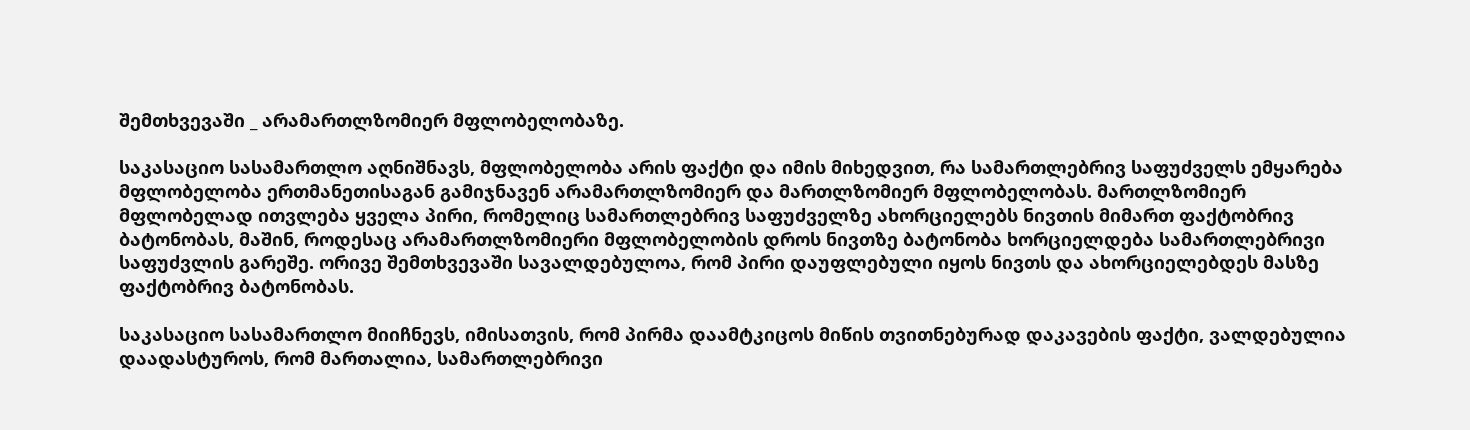შემთხვევაში _ არამართლზომიერ მფლობელობაზე.

საკასაციო სასამართლო აღნიშნავს, მფლობელობა არის ფაქტი და იმის მიხედვით, რა სამართლებრივ საფუძველს ემყარება მფლობელობა ერთმანეთისაგან გამიჯნავენ არამართლზომიერ და მართლზომიერ მფლობელობას. მართლზომიერ მფლობელად ითვლება ყველა პირი, რომელიც სამართლებრივ საფუძველზე ახორციელებს ნივთის მიმართ ფაქტობრივ ბატონობას, მაშინ, როდესაც არამართლზომიერი მფლობელობის დროს ნივთზე ბატონობა ხორციელდება სამართლებრივი საფუძვლის გარეშე. ორივე შემთხვევაში სავალდებულოა, რომ პირი დაუფლებული იყოს ნივთს და ახორციელებდეს მასზე ფაქტობრივ ბატონობას.

საკასაციო სასამართლო მიიჩნევს, იმისათვის, რომ პირმა დაამტკიცოს მიწის თვითნებურად დაკავების ფაქტი, ვალდებულია დაადასტუროს, რომ მართალია, სამართლებრივი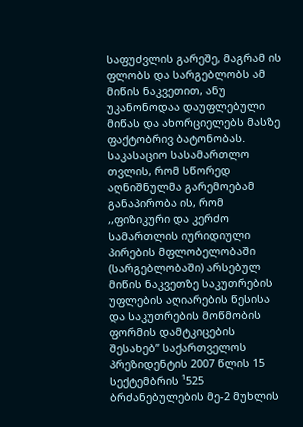საფუძვლის გარეშე, მაგრამ ის ფლობს და სარგებლობს ამ მიწის ნაკვეთით, ანუ უკანონოდაა დაუფლებული მიწას და ახორციელებს მასზე ფაქტობრივ ბატონობას. საკასაციო სასამართლო თვლის, რომ სწორედ აღნიშნულმა გარემოებამ განაპირობა ის, რომ ,,ფიზიკური და კერძო სამართლის იურიდიული პირების მფლობელობაში (სარგებლობაში) არსებულ მიწის ნაკვეთზე საკუთრების უფლების აღიარების წესისა და საკუთრების მოწმობის ფორმის დამტკიცების შესახებ” საქართველოს პრეზიდენტის 2007 წლის 15 სექტემბრის ¹525 ბრძანებულების მე-2 მუხლის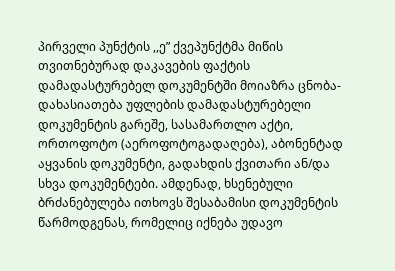პირველი პუნქტის ,,ე” ქვეპუნქტმა მიწის თვითნებურად დაკავების ფაქტის დამადასტურებელ დოკუმენტში მოიაზრა ცნობა-დახასიათება უფლების დამადასტურებელი დოკუმენტის გარეშე, სასამართლო აქტი, ორთოფოტო (აეროფოტოგადაღება), აბონენტად აყვანის დოკუმენტი, გადახდის ქვითარი ან/და სხვა დოკუმენტები. ამდენად, ხსენებული ბრძანებულება ითხოვს შესაბამისი დოკუმენტის წარმოდგენას, რომელიც იქნება უდავო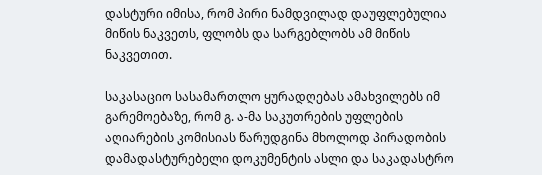დასტური იმისა, რომ პირი ნამდვილად დაუფლებულია მიწის ნაკვეთს, ფლობს და სარგებლობს ამ მიწის ნაკვეთით.

საკასაციო სასამართლო ყურადღებას ამახვილებს იმ გარემოებაზე, რომ გ. ა-მა საკუთრების უფლების აღიარების კომისიას წარუდგინა მხოლოდ პირადობის დამადასტურებელი დოკუმენტის ასლი და საკადასტრო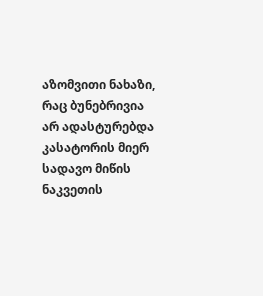აზომვითი ნახაზი, რაც ბუნებრივია არ ადასტურებდა კასატორის მიერ სადავო მიწის ნაკვეთის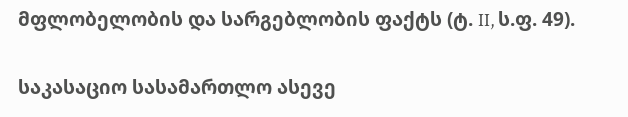მფლობელობის და სარგებლობის ფაქტს (ტ. II, ს.ფ. 49).

საკასაციო სასამართლო ასევე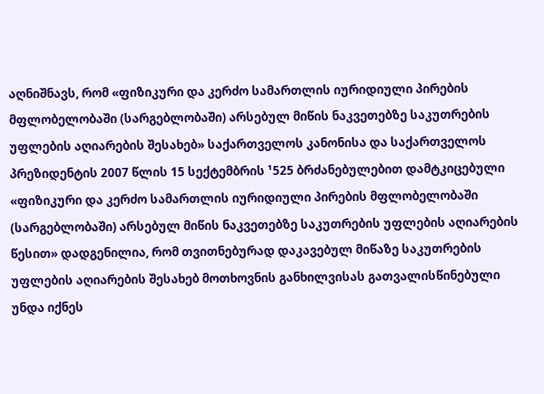აღნიშნავს, რომ «ფიზიკური და კერძო სამართლის იურიდიული პირების მფლობელობაში (სარგებლობაში) არსებულ მიწის ნაკვეთებზე საკუთრების უფლების აღიარების შესახებ» საქართველოს კანონისა და საქართველოს პრეზიდენტის 2007 წლის 15 სექტემბრის ¹525 ბრძანებულებით დამტკიცებული «ფიზიკური და კერძო სამართლის იურიდიული პირების მფლობელობაში (სარგებლობაში) არსებულ მიწის ნაკვეთებზე საკუთრების უფლების აღიარების წესით» დადგენილია, რომ თვითნებურად დაკავებულ მიწაზე საკუთრების უფლების აღიარების შესახებ მოთხოვნის განხილვისას გათვალისწინებული უნდა იქნეს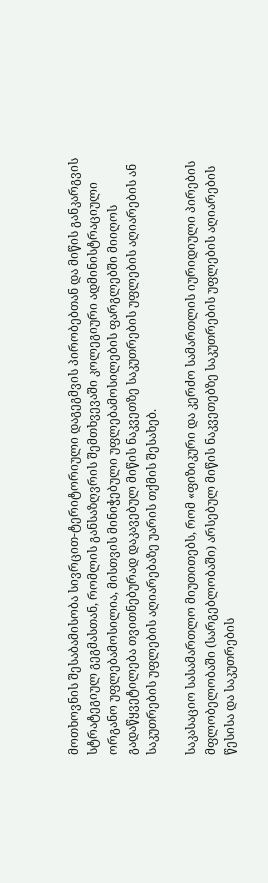მოთხოვნის შესაბამისობა სივრცით-ტერიტორიული დაგეგმვის პირობებთან და მიწის განკარგვის სტრატეგიულ გეგმასთან, რომლის განსაზღვრის შემთხვევაში კოლეგიური ადმინისტრაციული ორგანო უფლებამოსილია, მისთვის მინიჭებული უფლებამოსილების ფარგლებში მიიღოს გადაწყვეტილება თვითნებურად დაკავებულ მიწის ნაკვეთზე საკუთრების უფლების აღიარების ან საკუთრების უფლების აღიარებაზე უარის თქმის შესახებ.

საკასაციო სასამართლო მიუთითებს, რომ «ფიზიკური და კერძო სამართლის იურიდიული პირების მფლობელობაში (სარგებლობაში) არსებულ მიწის ნაკვეთებზე საკუთრების უფლების აღიარების წესისა და საკუთრების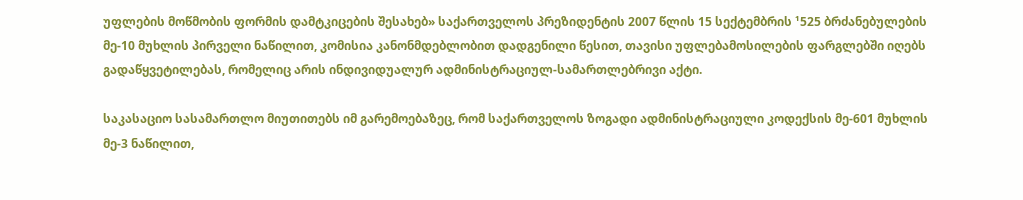უფლების მოწმობის ფორმის დამტკიცების შესახებ» საქართველოს პრეზიდენტის 2007 წლის 15 სექტემბრის ¹525 ბრძანებულების მე-10 მუხლის პირველი ნაწილით, კომისია კანონმდებლობით დადგენილი წესით, თავისი უფლებამოსილების ფარგლებში იღებს გადაწყვეტილებას, რომელიც არის ინდივიდუალურ ადმინისტრაციულ-სამართლებრივი აქტი.

საკასაციო სასამართლო მიუთითებს იმ გარემოებაზეც, რომ საქართველოს ზოგადი ადმინისტრაციული კოდექსის მე-601 მუხლის მე-3 ნაწილით,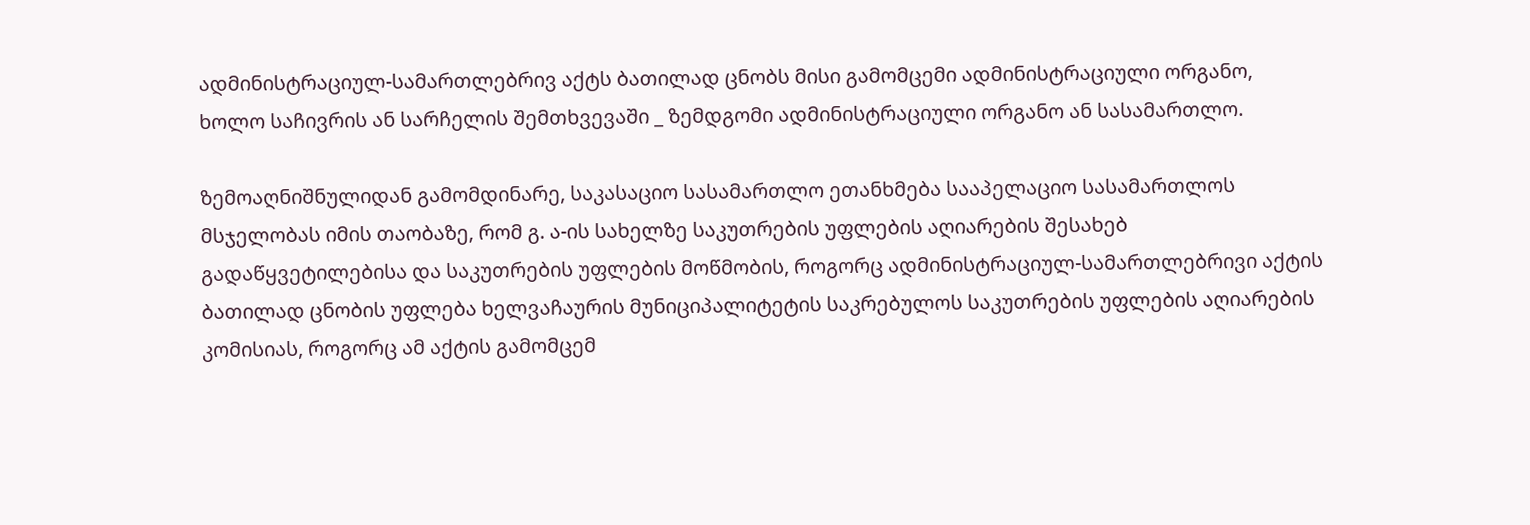ადმინისტრაციულ-სამართლებრივ აქტს ბათილად ცნობს მისი გამომცემი ადმინისტრაციული ორგანო, ხოლო საჩივრის ან სარჩელის შემთხვევაში _ ზემდგომი ადმინისტრაციული ორგანო ან სასამართლო.

ზემოაღნიშნულიდან გამომდინარე, საკასაციო სასამართლო ეთანხმება სააპელაციო სასამართლოს მსჯელობას იმის თაობაზე, რომ გ. ა-ის სახელზე საკუთრების უფლების აღიარების შესახებ გადაწყვეტილებისა და საკუთრების უფლების მოწმობის, როგორც ადმინისტრაციულ-სამართლებრივი აქტის ბათილად ცნობის უფლება ხელვაჩაურის მუნიციპალიტეტის საკრებულოს საკუთრების უფლების აღიარების კომისიას, როგორც ამ აქტის გამომცემ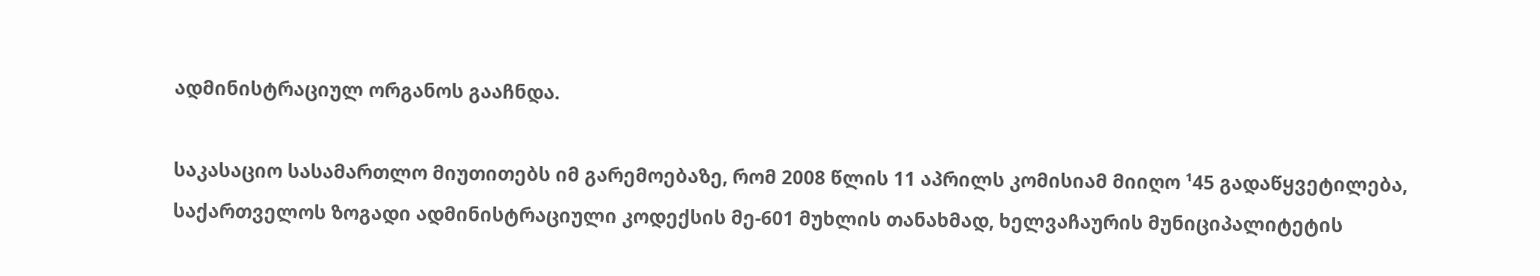ადმინისტრაციულ ორგანოს გააჩნდა.

საკასაციო სასამართლო მიუთითებს იმ გარემოებაზე, რომ 2008 წლის 11 აპრილს კომისიამ მიიღო ¹45 გადაწყვეტილება, საქართველოს ზოგადი ადმინისტრაციული კოდექსის მე-601 მუხლის თანახმად, ხელვაჩაურის მუნიციპალიტეტის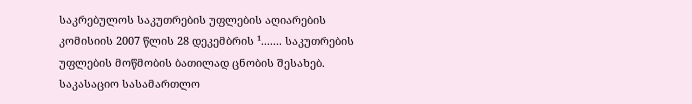საკრებულოს საკუთრების უფლების აღიარების კომისიის 2007 წლის 28 დეკემბრის ¹....... საკუთრების უფლების მოწმობის ბათილად ცნობის შესახებ. საკასაციო სასამართლო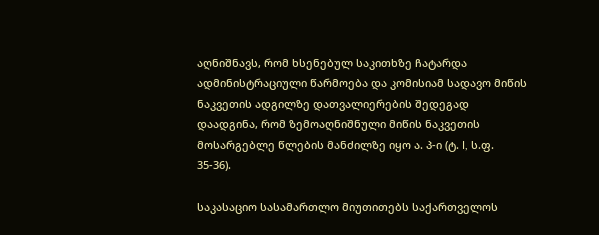აღნიშნავს, რომ ხსენებულ საკითხზე ჩატარდა ადმინისტრაციული წარმოება და კომისიამ სადავო მიწის ნაკვეთის ადგილზე დათვალიერების შედეგად დაადგინა, რომ ზემოაღნიშნული მიწის ნაკვეთის მოსარგებლე წლების მანძილზე იყო ა. პ-ი (ტ. I, ს.ფ. 35-36).

საკასაციო სასამართლო მიუთითებს საქართველოს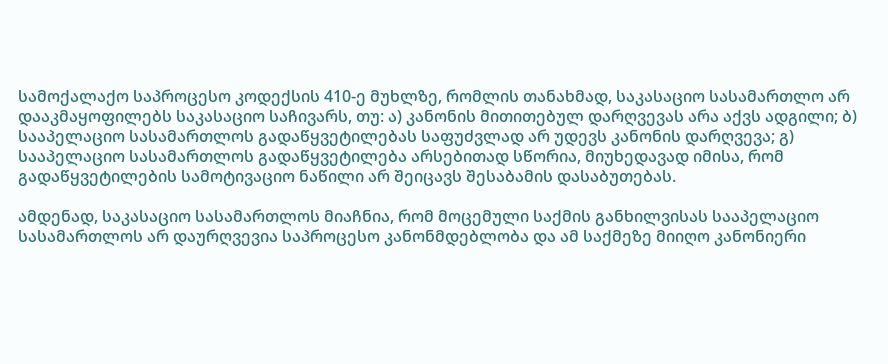სამოქალაქო საპროცესო კოდექსის 410-ე მუხლზე, რომლის თანახმად, საკასაციო სასამართლო არ დააკმაყოფილებს საკასაციო საჩივარს, თუ: ა) კანონის მითითებულ დარღვევას არა აქვს ადგილი; ბ) სააპელაციო სასამართლოს გადაწყვეტილებას საფუძვლად არ უდევს კანონის დარღვევა; გ) სააპელაციო სასამართლოს გადაწყვეტილება არსებითად სწორია, მიუხედავად იმისა, რომ გადაწყვეტილების სამოტივაციო ნაწილი არ შეიცავს შესაბამის დასაბუთებას.

ამდენად, საკასაციო სასამართლოს მიაჩნია, რომ მოცემული საქმის განხილვისას სააპელაციო სასამართლოს არ დაურღვევია საპროცესო კანონმდებლობა და ამ საქმეზე მიიღო კანონიერი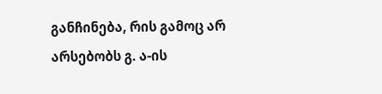განჩინება, რის გამოც არ არსებობს გ. ა-ის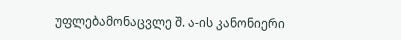უფლებამონაცვლე შ. ა-ის კანონიერი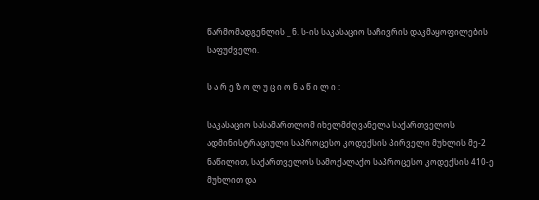წარმომადგენლის _ ნ. ს-ის საკასაციო საჩივრის დაკმაყოფილების საფუძველი.

ს ა რ ე ზ ო ლ უ ც ი ო ნ ა წ ი ლ ი :

საკასაციო სასამართლომ იხელმძღვანელა საქართველოს ადმინისტრაციული საპროცესო კოდექსის პირველი მუხლის მე-2 ნაწილით, საქართველოს სამოქალაქო საპროცესო კოდექსის 410-ე მუხლით და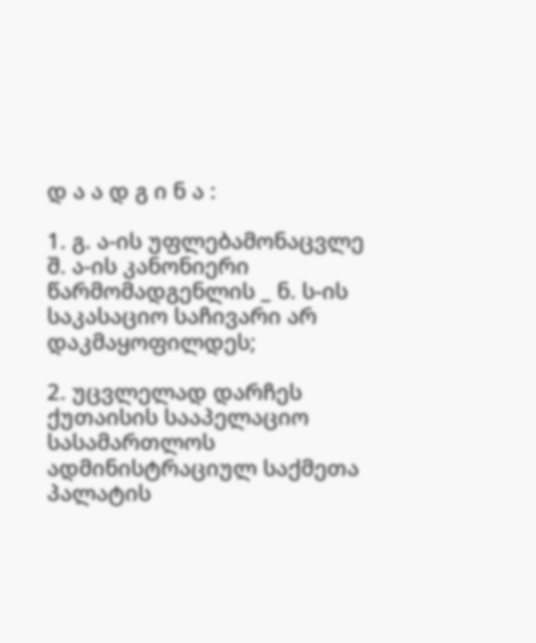დ ა ა დ გ ი ნ ა :

1. გ. ა-ის უფლებამონაცვლე შ. ა-ის კანონიერი წარმომადგენლის _ ნ. ს-ის საკასაციო საჩივარი არ დაკმაყოფილდეს;

2. უცვლელად დარჩეს ქუთაისის სააპელაციო სასამართლოს ადმინისტრაციულ საქმეთა პალატის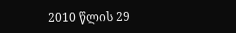2010 წლის 29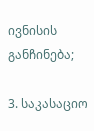ივნისის განჩინება;

3. საკასაციო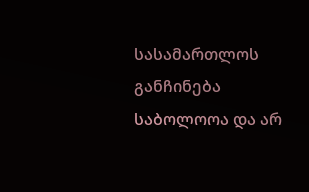სასამართლოს განჩინება საბოლოოა და არ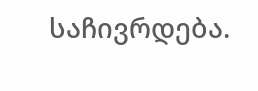საჩივრდება.